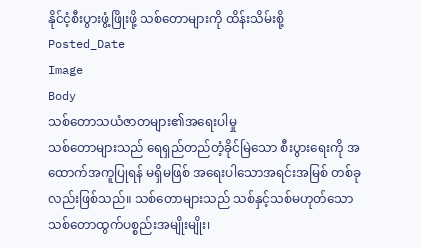နိုင်ငံ့စီးပွားဖွံ့ဖြိုးဖို့ သစ်တောများကို ထိန်းသိမ်းစို့
Posted_Date
Image
Body
သစ်တောသယံဇာတများ၏အရေးပါမှု
သစ်တောများသည် ရေရှည်တည်တံ့ခိုင်မြဲသော စီးပွားရေးကို အထောက်အကူပြုရန် မရှိမဖြစ် အရေးပါသောအရင်းအမြစ် တစ်ခုလည်းဖြစ်သည်။ သစ်တောများသည် သစ်နှင့်သစ်မဟုတ်သော သစ်တောထွက်ပစ္စည်းအမျိုးမျိုး၊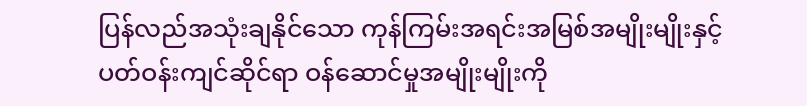ပြန်လည်အသုံးချနိုင်သော ကုန်ကြမ်းအရင်းအမြစ်အမျိုးမျိုးနှင့် ပတ်ဝန်းကျင်ဆိုင်ရာ ဝန်ဆောင်မှုအမျိုးမျိုးကို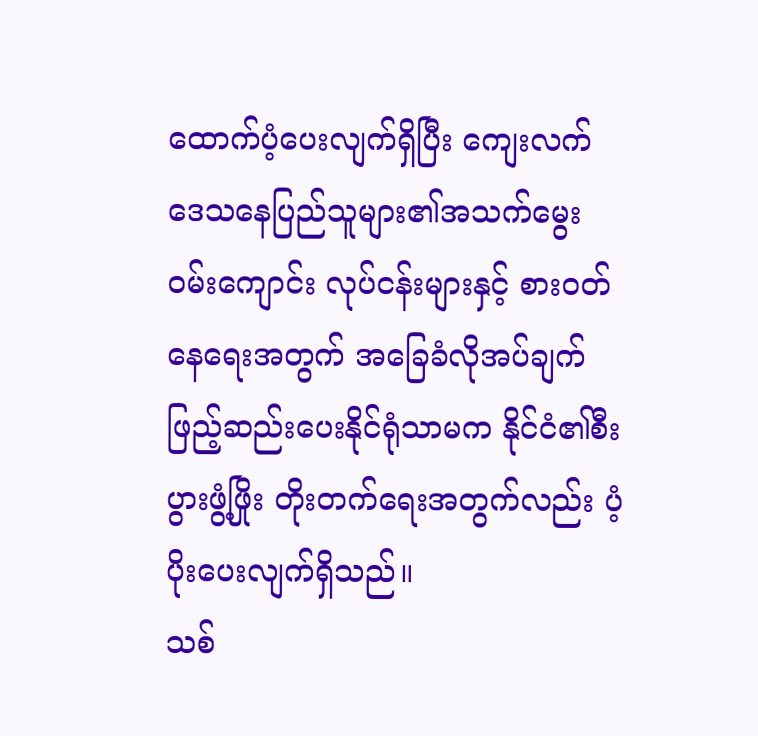ထောက်ပံ့ပေးလျက်ရှိပြီး ကျေးလက်ဒေသနေပြည်သူများ၏အသက်မွေးဝမ်းကျောင်း လုပ်ငန်းများနှင့် စားဝတ်နေရေးအတွက် အခြေခံလိုအပ်ချက်ဖြည့်ဆည်းပေးနိုင်ရုံသာမက နိုင်ငံ၏စီးပွားဖွံ့ဖြိုး တိုးတက်ရေးအတွက်လည်း ပံ့ပိုးပေးလျက်ရှိသည်။
သစ်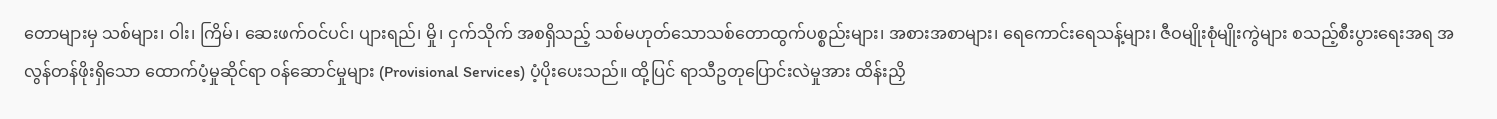တောများမှ သစ်များ၊ ဝါး၊ ကြိမ်၊ ဆေးဖက်ဝင်ပင်၊ ပျားရည်၊ မှို၊ ငှက်သိုက် အစရှိသည့် သစ်မဟုတ်သောသစ်တောထွက်ပစ္စည်းများ၊ အစားအစာများ၊ ရေကောင်းရေသန့်များ၊ ဇီဝမျိုးစုံမျိုးကွဲများ စသည့်စီးပွားရေးအရ အလွန်တန်ဖိုးရှိသော ထောက်ပံ့မှုဆိုင်ရာ ဝန်ဆောင်မှုများ (Provisional Services) ပံ့ပိုးပေးသည်။ ထို့ပြင် ရာသီဥတုပြောင်းလဲမှုအား ထိန်းညှိ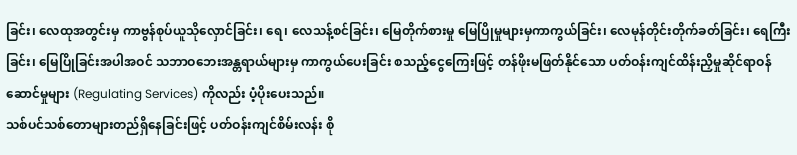ခြင်း၊ လေထုအတွင်းမှ ကာဗွန်စုပ်ယူသိုလှောင်ခြင်း၊ ရေ၊ လေသန့်စင်ခြင်း၊ မြေတိုက်စားမှု မြေပြိုမှုများမှကာကွယ်ခြင်း၊ လေမုန်တိုင်းတိုက်ခတ်ခြင်း၊ ရေကြီးခြင်း၊ မြေပြိုခြင်းအပါအဝင် သဘာဝဘေးအန္တရာယ်များမှ ကာကွယ်ပေးခြင်း စသည့်ငွေကြေးဖြင့် တန်ဖိုးမဖြတ်နိုင်သော ပတ်ဝန်းကျင်ထိန်းညှိမှုဆိုင်ရာဝန်ဆောင်မှုများ (Regulating Services) ကိုလည်း ပံ့ပိုးပေးသည်။
သစ်ပင်သစ်တောများတည်ရှိနေခြင်းဖြင့် ပတ်ဝန်းကျင်စိမ်းလန်း စို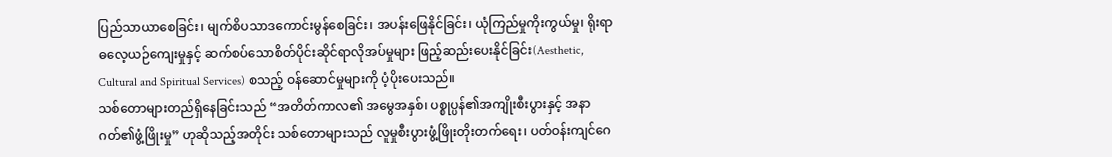ပြည်သာယာစေခြင်း၊ မျက်စိပသာဒကောင်းမွန်စေခြင်း၊ အပန်းဖြေနိုင်ခြင်း၊ ယုံကြည်မှုကိုးကွယ်မှု၊ ရိုးရာဓလေ့ယဉ်ကျေးမှုနှင့် ဆက်စပ်သောစိတ်ပိုင်းဆိုင်ရာလိုအပ်မှုများ ဖြည့်ဆည်းပေးနိုင်ခြင်း(Aesthetic, Cultural and Spiritual Services) စသည့် ဝန်ဆောင်မှုများကို ပံ့ပိုးပေးသည်။
သစ်တောများတည်ရှိနေခြင်းသည် “အတိတ်ကာလ၏ အမွေအနှစ်၊ ပစ္စုပ္ပန်၏အကျိုးစီးပွားနှင့် အနာဂတ်၏ဖွံ့ဖြိုးမှု” ဟုဆိုသည့်အတိုင်း သစ်တောများသည် လူမှုစီးပွားဖွံ့ဖြိုးတိုးတက်ရေး၊ ပတ်ဝန်းကျင်ဂေ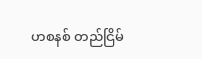ဟစနစ် တည်ငြိမ်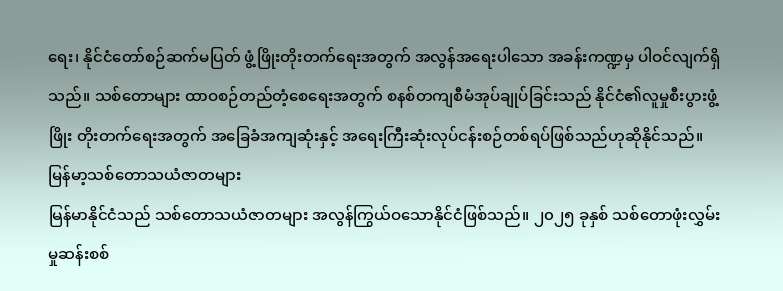ရေး၊ နိုင်ငံတော်စဉ်ဆက်မပြတ် ဖွံ့ဖြိုးတိုးတက်ရေးအတွက် အလွန်အရေးပါသော အခန်းကဏ္ဍမှ ပါဝင်လျက်ရှိသည်။ သစ်တောများ ထာဝစဉ်တည်တံ့စေရေးအတွက် စနစ်တကျစီမံအုပ်ချုပ်ခြင်းသည် နိုင်ငံ၏လူမှုစီးပွားဖွံ့ဖြိုး တိုးတက်ရေးအတွက် အခြေခံအကျဆုံးနှင့် အရေးကြီးဆုံးလုပ်ငန်းစဉ်တစ်ရပ်ဖြစ်သည်ဟုဆိုနိုင်သည်။
မြန်မာ့သစ်တောသယံဇာတများ
မြန်မာနိုင်ငံသည် သစ်တောသယံဇာတများ အလွန်ကြွယ်ဝသောနိုင်ငံဖြစ်သည်။ ၂၀၂၅ ခုနှစ် သစ်တောဖုံးလွှမ်းမှုဆန်းစစ်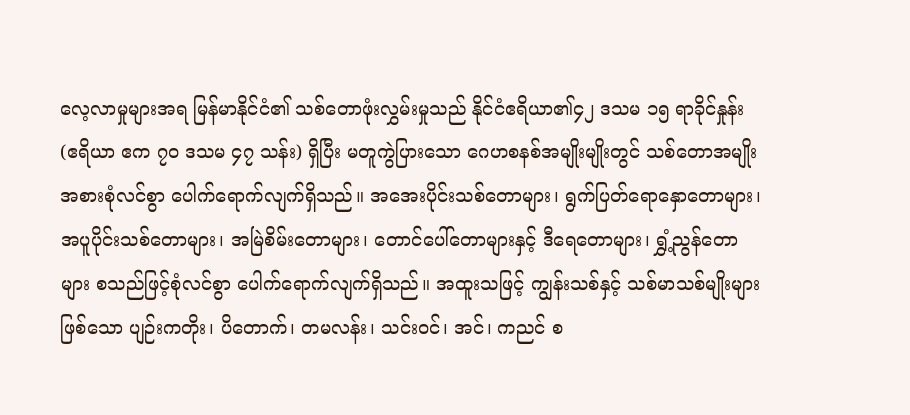လေ့လာမှုများအရ မြန်မာနိုင်ငံ၏ သစ်တောဖုံးလွှမ်းမှုသည် နိုင်ငံဧရိယာ၏၄၂ ဒသမ ၁၅ ရာခိုင်နှုန်း (ဧရိယာ ဧက ၇၀ ဒသမ ၄၇ သန်း) ရှိပြီး မတူကွဲပြားသော ဂေဟစနစ်အမျိုးမျိုးတွင် သစ်တောအမျိုးအစားစုံလင်စွာ ပေါက်ရောက်လျက်ရှိသည်။ အအေးပိုင်းသစ်တောများ၊ ရွက်ပြတ်ရောနှောတောများ၊ အပူပိုင်းသစ်တောများ၊ အမြဲစိမ်းတောများ၊ တောင်ပေါ်တောများနှင့် ဒီရေတောများ၊ ရွှံ့ညွန်တောများ စသည်ဖြင့်စုံလင်စွာ ပေါက်ရောက်လျက်ရှိသည်။ အထူးသဖြင့် ကျွန်းသစ်နှင့် သစ်မာသစ်မျိုးများဖြစ်သော ပျဉ်းကတိုး၊ ပိတောက်၊ တမလန်း၊ သင်းဝင်၊ အင်၊ ကညင် စ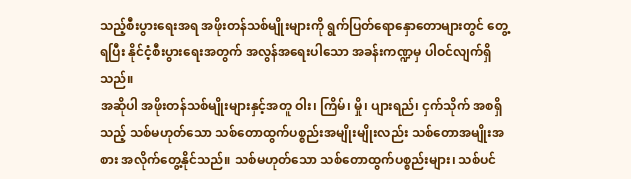သည့်စီးပွားရေးအရ အဖိုးတန်သစ်မျိုးများကို ရွက်ပြတ်ရောနှောတောများတွင် တွေ့ရပြီး နိုင်ငံ့စီးပွားရေးအတွက် အလွန်အရေးပါသော အခန်းကဏ္ဍမှ ပါဝင်လျက်ရှိသည်။
အဆိုပါ အဖိုးတန်သစ်မျိုးများနှင့်အတူ ဝါး၊ ကြိမ်၊ မှို၊ ပျားရည်၊ ငှက်သိုက် အစရှိသည့် သစ်မဟုတ်သော သစ်တောထွက်ပစ္စည်းအမျိုးမျိုးလည်း သစ်တောအမျိုးအစား အလိုက်တွေ့နိုင်သည်။ သစ်မဟုတ်သော သစ်တောထွက်ပစ္စည်းများ၊ သစ်ပင်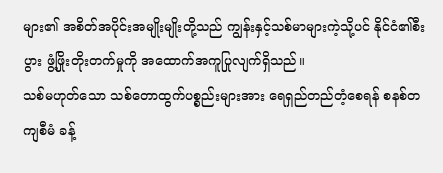များ၏ အစိတ်အပိုင်းအမျိုးမျိုးတို့သည် ကျွန်းနှင့်သစ်မာများကဲ့သို့ပင် နိုင်ငံ၏စီးပွား ဖွံ့ဖြိုးတိုးတက်မှုကို အထောက်အကူပြုလျက်ရှိသည်။
သစ်မဟုတ်သော သစ်တောထွက်ပစ္စည်းများအား ရေရှည်တည်တံ့စေရန် စနစ်တကျစီမံ ခန့်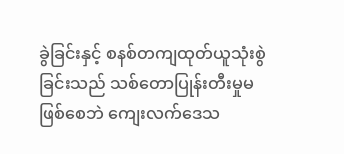ခွဲခြင်းနှင့် စနစ်တကျထုတ်ယူသုံးစွဲခြင်းသည် သစ်တောပြုန်းတီးမှုမဖြစ်စေဘဲ ကျေးလက်ဒေသ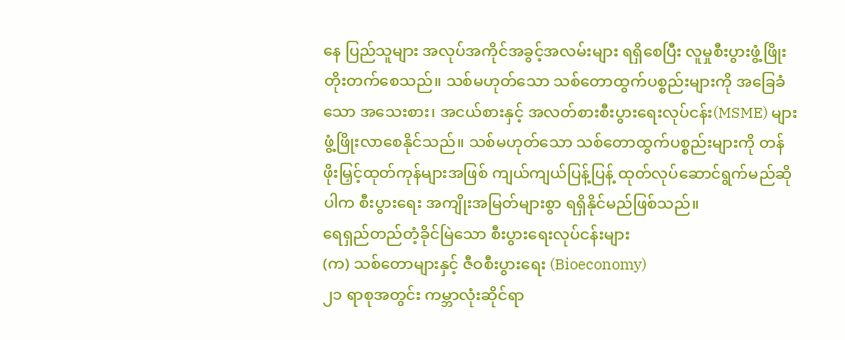နေ ပြည်သူများ အလုပ်အကိုင်အခွင့်အလမ်းများ ရရှိစေပြီး လူမှုစီးပွားဖွံ့ဖြိုး တိုးတက်စေသည်။ သစ်မဟုတ်သော သစ်တောထွက်ပစ္စည်းများကို အခြေခံသော အသေးစား၊ အငယ်စားနှင့် အလတ်စားစီးပွားရေးလုပ်ငန်း(MSME) များ ဖွံ့ဖြိုးလာစေနိုင်သည်။ သစ်မဟုတ်သော သစ်တောထွက်ပစ္စည်းများကို တန်ဖိုးမြှင့်ထုတ်ကုန်များအဖြစ် ကျယ်ကျယ်ပြန့်ပြန့် ထုတ်လုပ်ဆောင်ရွက်မည်ဆိုပါက စီးပွားရေး အကျိုးအမြတ်များစွာ ရရှိနိုင်မည်ဖြစ်သည်။
ရေရှည်တည်တံ့ခိုင်မြဲသော စီးပွားရေးလုပ်ငန်းများ
(က) သစ်တောများနှင့် ဇီဝစီးပွားရေး (Bioeconomy)
၂၁ ရာစုအတွင်း ကမ္ဘာလုံးဆိုင်ရာ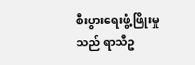စီးပွားရေးဖွံ့ဖြိုးမှုသည် ရာသီဥ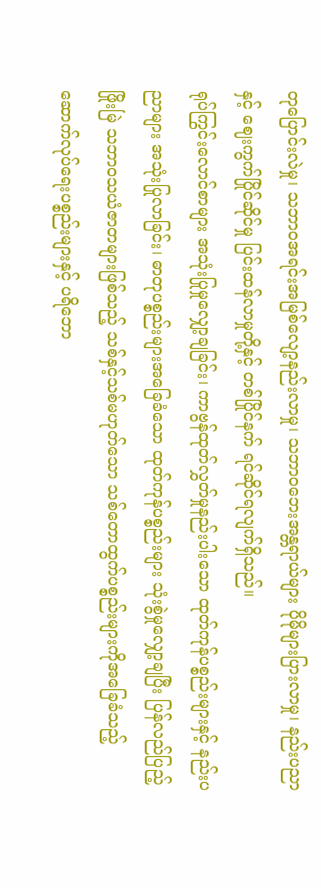တုပြောင်းလဲမှု၊ သဘာဝအရင်းအမြစ်လျော့နည်းလာမှု၊ သဘာဝဘေးအန္တရာယ်များ ပိုမိုများပြားလာမှု၊ နည်းပညာနှင့် ဈေးကွက်ပြိုင်ဆိုင်မှု ပြင်းထန်လာမှုတို့နှင့် တစ်ပြိုင်နက် ရင်ဆိုင်ရလျက်ရှိသည်။
ရုပ်ကြွင်းလောင်စာများ အသုံးပြုမှုလျှော့ချခြင်း၊ ကာဗွန်ထုတ်လွှတ်မှုနည်းပါးသော ထုတ်ကုန်ပစ္စည်းများနှင့် နည်းပညာများ အသုံးပြုလာခြင်း၊ ဓာတုပစ္စည်းများအခြေခံသော ထုတ်ကုန်ပစ္စည်းများ သုံးစွဲမှုလျှော့ချပြီး ပြန်လည်ပြည့်ဖြိုးမြဲ သဘာဝသယံဇာတများဖြစ်သည့် သစ်နှင့်သစ်မဟုတ်သော သစ်တောထွက်ပစ္စည်းများကိုအခြေခံသည့် ဆောက်လုပ်ရေးပစ္စည်းများနှင့် ပရိဘော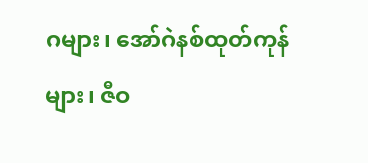ဂများ၊ အော်ဂဲနစ်ထုတ်ကုန်များ၊ ဇီဝ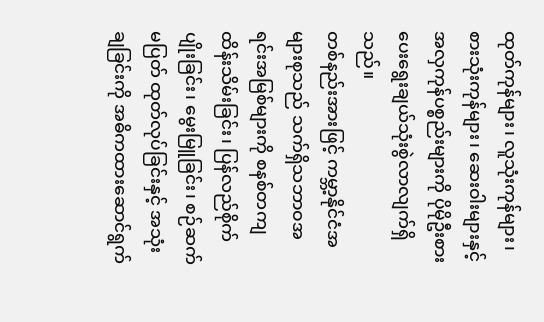ထုတ်ကုန်များ၊ လူသုံးကုန်များ၊ စားသုံးကုန်များ၊ ဆေးဝါးများနှင့် အလှကုန်ပစ္စည်းများကို ပိုမိုဦးစား ပေးရွေးချယ်သုံးစွဲလာလျက်ရှိသည်။
တစ်နည်းအားဖြင့် ကမ္ဘာ့နိုင်ငံအများစုသည် သက်ရှိသဘာဝအရင်းအမြစ်များကို စနစ်တကျထိန်းသိမ်းခြင်း၊ ပြန်လည်စိုက်ပျိုးခြင်း၊ မွေးမြူခြင်း၊ စဉ်ဆက်မပြတ် ထုတ်လုပ်ခြင်းနှင့် အသုံးချခြင်းကို အဓိကထားဆောင်ရွက်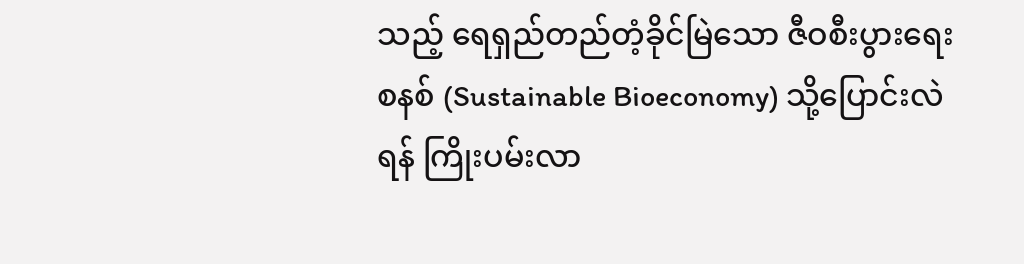သည့် ရေရှည်တည်တံ့ခိုင်မြဲသော ဇီဝစီးပွားရေးစနစ် (Sustainable Bioeconomy) သို့ပြောင်းလဲရန် ကြိုးပမ်းလာ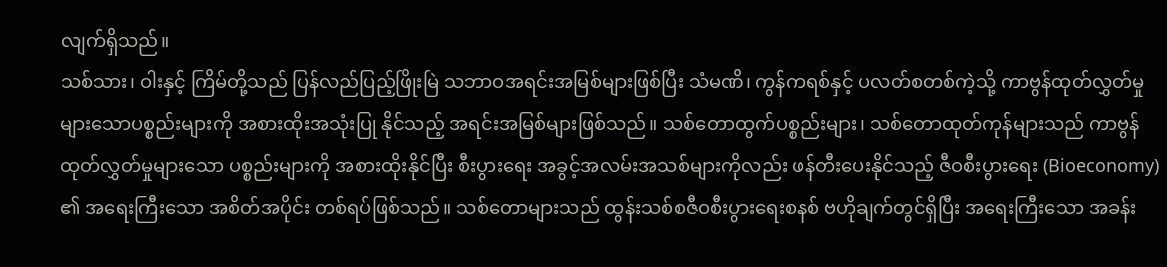လျက်ရှိသည်။
သစ်သား၊ ဝါးနှင့် ကြိမ်တို့သည် ပြန်လည်ပြည့်ဖြိုးမြဲ သဘာဝအရင်းအမြစ်များဖြစ်ပြီး သံမဏိ၊ ကွန်ကရစ်နှင့် ပလတ်စတစ်ကဲ့သို့ ကာဗွန်ထုတ်လွှတ်မှုများသောပစ္စည်းများကို အစားထိုးအသုံးပြု နိုင်သည့် အရင်းအမြစ်များဖြစ်သည်။ သစ်တောထွက်ပစ္စည်းများ၊ သစ်တောထုတ်ကုန်များသည် ကာဗွန်ထုတ်လွှတ်မှုများသော ပစ္စည်းများကို အစားထိုးနိုင်ပြီး စီးပွားရေး အခွင့်အလမ်းအသစ်များကိုလည်း ဖန်တီးပေးနိုင်သည့် ဇီဝစီးပွားရေး (Bioeconomy) ၏ အရေးကြီးသော အစိတ်အပိုင်း တစ်ရပ်ဖြစ်သည်။ သစ်တောများသည် ထွန်းသစ်စဇီဝစီးပွားရေးစနစ် ဗဟိုချက်တွင်ရှိပြီး အရေးကြီးသော အခန်း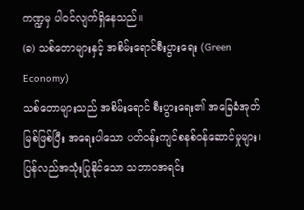ကဏ္ဍမှ ပါဝင်လျက်ရှိနေသည်။
(ခ) သစ်တောများနှင့် အစိမ်းရောင်စီးပွားရေး (Green Economy)
သစ်တောများသည် အစိမ်းရောင် စီးပွားရေး၏ အခြေခံအုတ်မြစ်ဖြစ်ပြီး အရေးပါသော ပတ်ဝန်းကျင်စနစ်ဝန်ဆောင်မှုများ၊ ပြန်လည်အသုံးပြုနိုင်သော သဘာဝအရင်း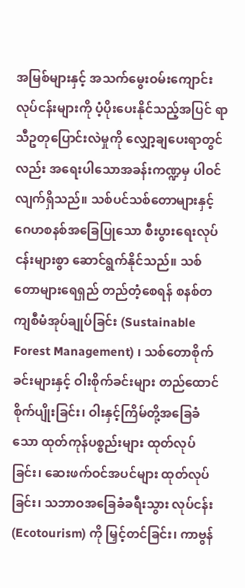အမြစ်များနှင့် အသက်မွေးဝမ်းကျောင်းလုပ်ငန်းများကို ပံ့ပိုးပေးနိုင်သည့်အပြင် ရာသီဥတုပြောင်းလဲမှုကို လျှော့ချပေးရာတွင်လည်း အရေးပါသောအခန်းကဏ္ဍမှ ပါဝင်လျက်ရှိသည်။ သစ်ပင်သစ်တောများနှင့် ဂေဟစနစ်အခြေပြုသော စီးပွားရေးလုပ်ငန်းများစွာ ဆောင်ရွက်နိုင်သည်။ သစ်တောများရေရှည် တည်တံ့စေရန် စနစ်တကျစီမံအုပ်ချုပ်ခြင်း (Sustainable Forest Management) ၊ သစ်တောစိုက်ခင်းများနှင့် ဝါးစိုက်ခင်းများ တည်ထောင်စိုက်ပျိုးခြင်း၊ ဝါးနှင့်ကြိမ်တို့အခြေခံသော ထုတ်ကုန်ပစ္စည်းများ ထုတ်လုပ်ခြင်း၊ ဆေးဖက်ဝင်အပင်များ ထုတ်လုပ်ခြင်း၊ သဘာဝအခြေခံခရီးသွား လုပ်ငန်း (Ecotourism) ကို မြှင့်တင်ခြင်း၊ ကာဗွန်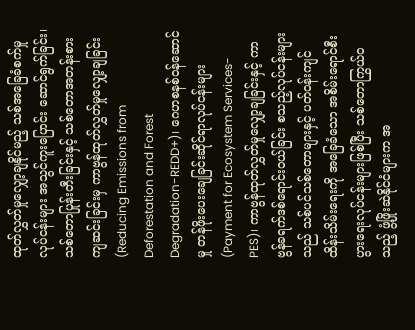ထုတ်လွှတ်မှုလျှော့ချနိုင်မည့် သစ်အခြေခံစက်မှုလုပ်ငန်းများ အသွင်ကူးပြောင်း ဆောင်ရွက်ခြင်း၊ သစ်တောပြုန်းတီးခြင်းနှင့် သစ်တောအတန်းစား ကျဆင်းခြင်းမှ ကာဗွန်ထုတ်လွှတ်မှုလျှော့ချခြင်း (Reducing Emissions from Deforestation and Forest Degradation-REDD+)၊ ဂေဟစနစ်ဝန်ဆောင်မှု တန်ဖိုးပေးချေခြင်းဆိုင်ရာလုပ်ငန်းများ (Payment for Ecosystem Services-PES)၊ ကာဗွန်ထုတ်လွှတ်မှုလျှော့ချခြင်းနှင့် ကာဗွန်ခရက်ဒစ်ရောင်းဝယ်ခြင်း စသည့်လုပ်ငန်းများသည် သစ်ပင်သစ်တောများနှင့် ပတ်ဝန်းကျင်ထိန်းသိမ်းရေးကို အခြေခံသော အစိမ်းရောင်စီးပွားရေးလုပ်ငန်းများဖြစ်ပြီး သစ်တောကြွယ်ဝသည့် ဖွံ့ဖြိုးဆဲနိုင်ငံများက အ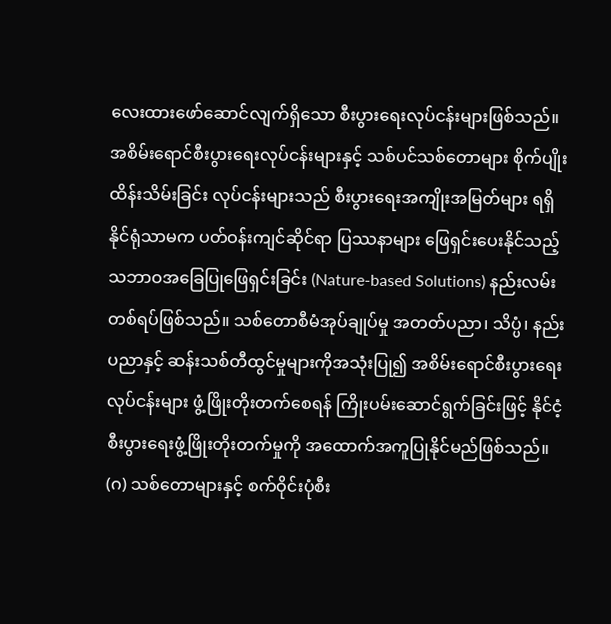လေးထားဖော်ဆောင်လျက်ရှိသော စီးပွားရေးလုပ်ငန်းများဖြစ်သည်။
အစိမ်းရောင်စီးပွားရေးလုပ်ငန်းများနှင့် သစ်ပင်သစ်တောများ စိုက်ပျိုးထိန်းသိမ်းခြင်း လုပ်ငန်းများသည် စီးပွားရေးအကျိုးအမြတ်များ ရရှိနိုင်ရုံသာမက ပတ်ဝန်းကျင်ဆိုင်ရာ ပြဿနာများ ဖြေရှင်းပေးနိုင်သည့် သဘာဝအခြေပြုဖြေရှင်းခြင်း (Nature-based Solutions) နည်းလမ်းတစ်ရပ်ဖြစ်သည်။ သစ်တောစီမံအုပ်ချုပ်မှု အတတ်ပညာ၊ သိပ္ပံ၊ နည်းပညာနှင့် ဆန်းသစ်တီထွင်မှုများကိုအသုံးပြု၍ အစိမ်းရောင်စီးပွားရေးလုပ်ငန်းများ ဖွံ့ဖြိုးတိုးတက်စေရန် ကြိုးပမ်းဆောင်ရွက်ခြင်းဖြင့် နိုင်ငံ့စီးပွားရေးဖွံ့ဖြိုးတိုးတက်မှုကို အထောက်အကူပြုနိုင်မည်ဖြစ်သည်။
(ဂ) သစ်တောများနှင့် စက်ဝိုင်းပုံစီး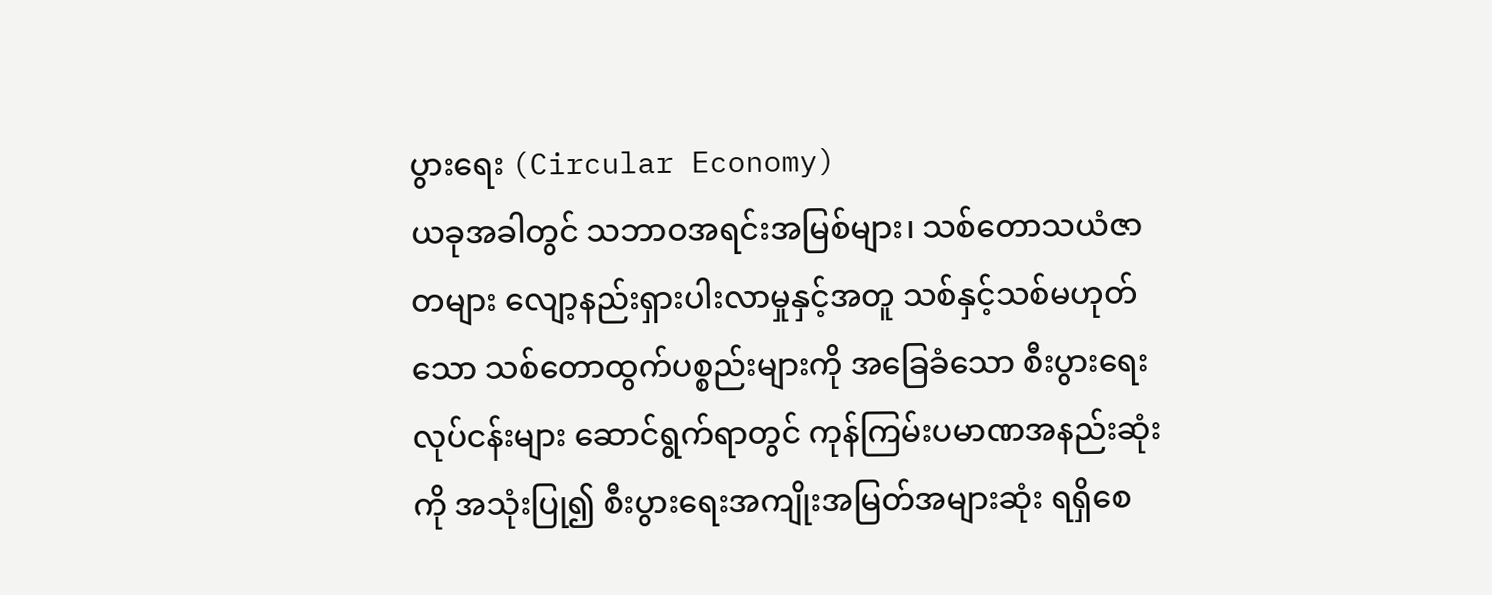ပွားရေး (Circular Economy)
ယခုအခါတွင် သဘာဝအရင်းအမြစ်များ၊ သစ်တောသယံဇာတများ လျော့နည်းရှားပါးလာမှုနှင့်အတူ သစ်နှင့်သစ်မဟုတ်သော သစ်တောထွက်ပစ္စည်းများကို အခြေခံသော စီးပွားရေးလုပ်ငန်းများ ဆောင်ရွက်ရာတွင် ကုန်ကြမ်းပမာဏအနည်းဆုံးကို အသုံးပြု၍ စီးပွားရေးအကျိုးအမြတ်အများဆုံး ရရှိစေ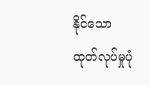နိုင်သော ထုတ်လုပ်မှုပုံ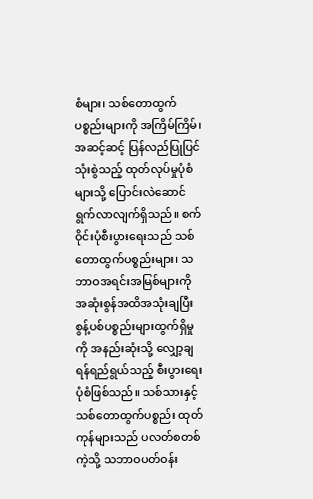စံများ၊ သစ်တောထွက်ပစ္စည်းများကို အကြိမ်ကြိမ်၊အဆင့်ဆင့် ပြန်လည်ပြုပြင်သုံးစွဲသည့် ထုတ်လုပ်မှုပုံစံများသို့ ပြောင်းလဲဆောင်ရွက်လာလျက်ရှိသည်။ စက်ဝိုင်းပုံစီးပွားရေးသည် သစ်တောထွက်ပစ္စည်းများ၊ သဘာဝအရင်းအမြစ်များကို အဆုံးစွန်အထိအသုံးချပြီး စွန့်ပစ်ပစ္စည်းများထွက်ရှိမှုကို အနည်းဆုံးသို့ လျှော့ချရန်ရည်ရွယ်သည့် စီးပွားရေးပုံစံဖြစ်သည်။ သစ်သားနှင့် သစ်တောထွက်ပစ္စည်း ထုတ်ကုန်များသည် ပလတ်စတစ်ကဲ့သို့ သဘာဝပတ်ဝန်း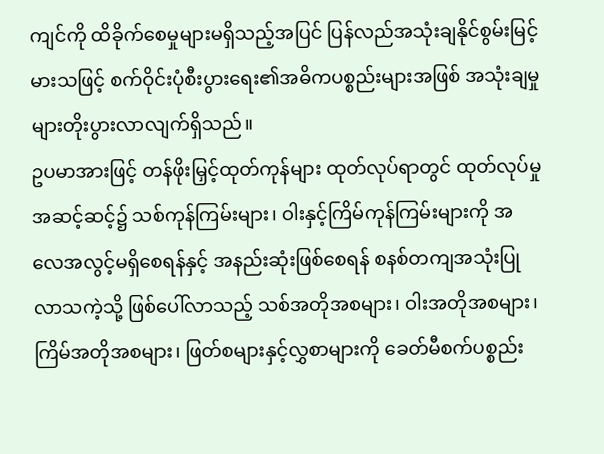ကျင်ကို ထိခိုက်စေမှုများမရှိသည့်အပြင် ပြန်လည်အသုံးချနိုင်စွမ်းမြင့်မားသဖြင့် စက်ဝိုင်းပုံစီးပွားရေး၏အဓိကပစ္စည်းများအဖြစ် အသုံးချမှုများတိုးပွားလာလျက်ရှိသည်။
ဥပမာအားဖြင့် တန်ဖိုးမြှင့်ထုတ်ကုန်များ ထုတ်လုပ်ရာတွင် ထုတ်လုပ်မှုအဆင့်ဆင့်၌ သစ်ကုန်ကြမ်းများ၊ ဝါးနှင့်ကြိမ်ကုန်ကြမ်းများကို အလေအလွင့်မရှိစေရန်နှင့် အနည်းဆုံးဖြစ်စေရန် စနစ်တကျအသုံးပြုလာသကဲ့သို့ ဖြစ်ပေါ်လာသည့် သစ်အတိုအစများ၊ ဝါးအတိုအစများ၊ ကြိမ်အတိုအစများ၊ ဖြတ်စများနှင့်လွှစာများကို ခေတ်မီစက်ပစ္စည်း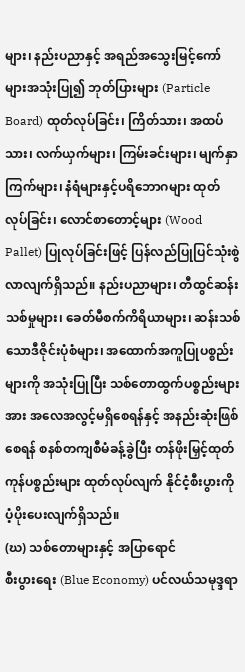များ၊ နည်းပညာနှင့် အရည်အသွေးမြင့်ကော်များအသုံးပြု၍ ဘုတ်ပြားများ (Particle Board) ထုတ်လုပ်ခြင်း၊ ကြိတ်သား၊ အထပ်သား၊ လက်ယှက်များ၊ ကြမ်းခင်းများ၊ မျက်နှာကြက်များ၊ နံရံများနှင့်ပရိဘောဂများ ထုတ်လုပ်ခြင်း၊ လောင်စာတောင့်များ (Wood Pallet) ပြုလုပ်ခြင်းဖြင့် ပြန်လည်ပြုပြင်သုံးစွဲလာလျက်ရှိသည်။ နည်းပညာများ၊ တီထွင်ဆန်းသစ်မှုများ၊ ခေတ်မီစက်ကိရိယာများ၊ ဆန်းသစ်သောဒီဇိုင်းပုံစံများ၊ အထောက်အကူပြုပစ္စည်းများကို အသုံးပြုပြီး သစ်တောထွက်ပစ္စည်းများအား အလေအလွင့်မရှိစေရန်နှင့် အနည်းဆုံးဖြစ်စေရန် စနစ်တကျစီမံခန့်ခွဲပြီး တန်ဖိုးမြှင့်ထုတ်ကုန်ပစ္စည်းများ ထုတ်လုပ်လျက် နိုင်ငံ့စီးပွားကို ပံ့ပိုးပေးလျက်ရှိသည်။
(ဃ) သစ်တောများနှင့် အပြာရောင်
စီးပွားရေး (Blue Economy) ပင်လယ်သမုဒ္ဒရာ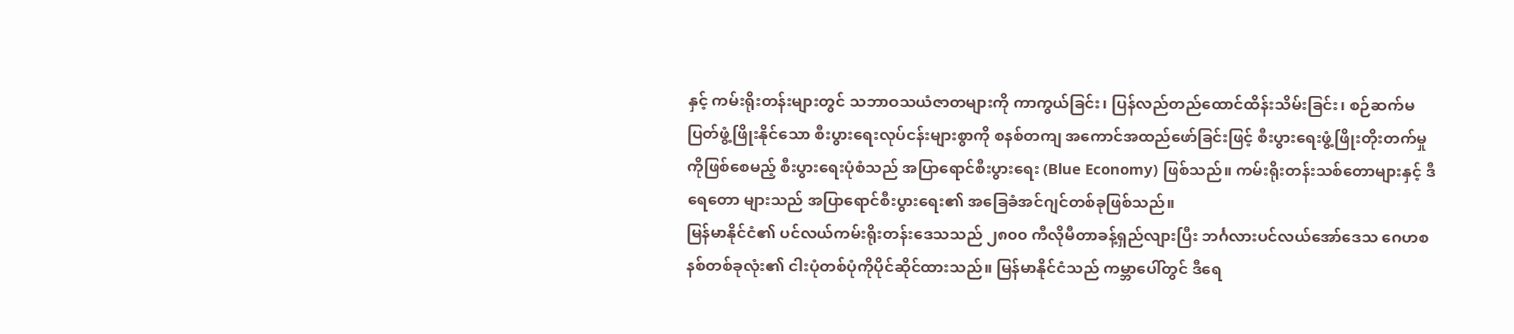နှင့် ကမ်းရိုးတန်းများတွင် သဘာဝသယံဇာတများကို ကာကွယ်ခြင်း၊ ပြန်လည်တည်ထောင်ထိန်းသိမ်းခြင်း၊ စဉ်ဆက်မပြတ်ဖွံ့ဖြိုးနိုင်သော စီးပွားရေးလုပ်ငန်းများစွာကို စနစ်တကျ အကောင်အထည်ဖော်ခြင်းဖြင့် စီးပွားရေးဖွံ့ဖြိုးတိုးတက်မှုကိုဖြစ်စေမည့် စီးပွားရေးပုံစံသည် အပြာရောင်စီးပွားရေး (Blue Economy) ဖြစ်သည်။ ကမ်းရိုးတန်းသစ်တောများနှင့် ဒီရေတော များသည် အပြာရောင်စီးပွားရေး၏ အခြေခံအင်ဂျင်တစ်ခုဖြစ်သည်။
မြန်မာနိုင်ငံ၏ ပင်လယ်ကမ်းရိုးတန်းဒေသသည် ၂၈၀၀ ကီလိုမီတာခန့်ရှည်လျားပြီး ဘင်္ဂလားပင်လယ်အော်ဒေသ ဂေဟစနစ်တစ်ခုလုံး၏ ငါးပုံတစ်ပုံကိုပိုင်ဆိုင်ထားသည်။ မြန်မာနိုင်ငံသည် ကမ္ဘာပေါ်တွင် ဒီရေ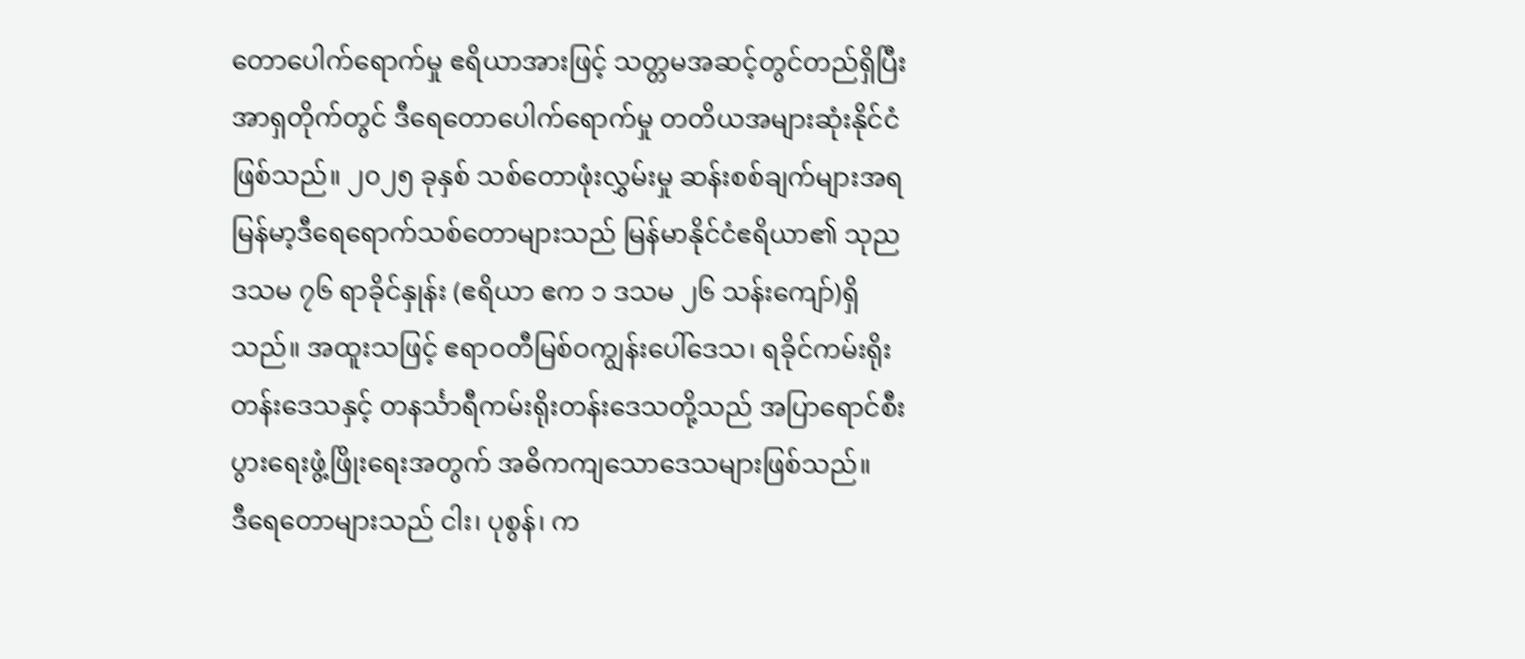တောပေါက်ရောက်မှု ဧရိယာအားဖြင့် သတ္တမအဆင့်တွင်တည်ရှိပြီး အာရှတိုက်တွင် ဒီရေတောပေါက်ရောက်မှု တတိယအများဆုံးနိုင်ငံဖြစ်သည်။ ၂၀၂၅ ခုနှစ် သစ်တောဖုံးလွှမ်းမှု ဆန်းစစ်ချက်များအရ မြန်မာ့ဒီရေရောက်သစ်တောများသည် မြန်မာနိုင်ငံဧရိယာ၏ သုည ဒသမ ၇၆ ရာခိုင်နှုန်း (ဧရိယာ ဧက ၁ ဒသမ ၂၆ သန်းကျော်)ရှိသည်။ အထူးသဖြင့် ဧရာဝတီမြစ်ဝကျွန်းပေါ်ဒေသ၊ ရခိုင်ကမ်းရိုးတန်းဒေသနှင့် တနင်္သာရီကမ်းရိုးတန်းဒေသတို့သည် အပြာရောင်စီးပွားရေးဖွံ့ဖြိုးရေးအတွက် အဓိကကျသောဒေသများဖြစ်သည်။
ဒီရေတောများသည် ငါး၊ ပုစွန်၊ က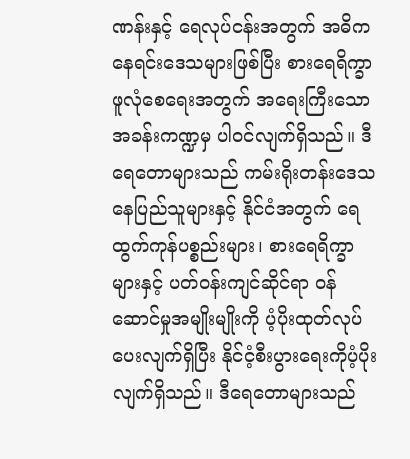ဏန်းနှင့် ရေလုပ်ငန်းအတွက် အဓိကနေရင်းဒေသများဖြစ်ပြီး စားရေရိက္ခာဖူလုံစေရေးအတွက် အရေးကြီးသောအခန်းကဏ္ဍမှ ပါဝင်လျက်ရှိသည်။ ဒီရေတောများသည် ကမ်းရိုးတန်းဒေသနေပြည်သူများနှင့် နိုင်ငံအတွက် ရေထွက်ကုန်ပစ္စည်းများ၊ စားရေရိက္ခာများနှင့် ပတ်ဝန်းကျင်ဆိုင်ရာ ၀န်ဆောင်မှုအမျိုးမျိုးကို ပံ့ပိုးထုတ်လုပ်ပေးလျက်ရှိပြီး နိုင်ငံ့စီးပွားရေးကိုပံ့ပိုးလျက်ရှိသည်။ ဒီရေတောများသည်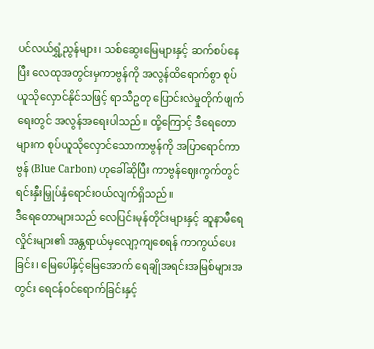ပင်လယ်ရွှံ့ညွန်များ၊ သစ်ဆွေးမြေများနှင့် ဆက်စပ်နေပြီး လေထုအတွင်းမှကာဗွန်ကို အလွန်ထိရောက်စွာ စုပ်ယူသိုလှောင်နိုင်သဖြင့် ရာသီဥတု ပြောင်းလဲမှုတိုက်ဖျက်ရေးတွင် အလွန်အရေးပါသည်။ ထို့ကြောင့် ဒီရေတောများက စုပ်ယူသိုလှောင်သောကာဗွန်ကို အပြာရောင်ကာဗွန် (Blue Carbon) ဟုခေါ်ဆိုပြီး ကာဗွန်ဈေးကွက်တွင်ရင်းနှီးမြှုပ်နှံရောင်းဝယ်လျက်ရှိသည်။
ဒီရေတောများသည် လေပြင်းမုန်တိုင်းများနှင့် ဆူနာမီရေလှိုင်းများ၏ အန္တရာယ်မှလျော့ကျစေရန် ကာကွယ်ပေးခြင်း၊ မြေပေါ်နှင့်မြေအောက် ရေချိုအရင်းအမြစ်များအတွင်း ရေငန်ဝင်ရောက်ခြင်းနှင့်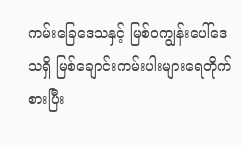ကမ်းခြေဒေသနှင့် မြစ်ဝကျွန်းပေါ်ဒေသရှိ မြစ်ချောင်းကမ်းပါးများရေတိုက်စားပြီး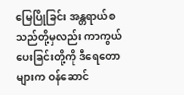မြေပြိုခြင်း အန္တရာယ်စသည်တို့မှလည်း ကာကွယ်ပေးခြင်းတို့ကို ဒီရေတောများက ဝန်ဆောင်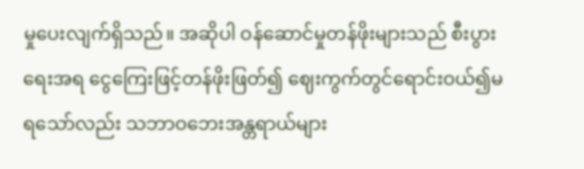မှုပေးလျက်ရှိသည်။ အဆိုပါ ဝန်ဆောင်မှုတန်ဖိုးများသည် စီးပွားရေးအရ ငွေကြေးဖြင့်တန်ဖိုးဖြတ်၍ ဈေးကွက်တွင်ရောင်းဝယ်၍မရသော်လည်း သဘာဝဘေးအန္တရာယ်များ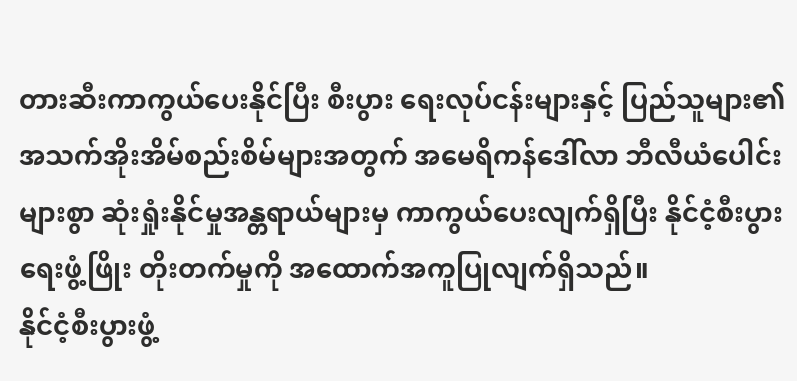တားဆီးကာကွယ်ပေးနိုင်ပြီး စီးပွား ရေးလုပ်ငန်းများနှင့် ပြည်သူများ၏ အသက်အိုးအိမ်စည်းစိမ်များအတွက် အမေရိကန်ဒေါ်လာ ဘီလီယံပေါင်းများစွာ ဆုံးရှုံးနိုင်မှုအန္တရာယ်များမှ ကာကွယ်ပေးလျက်ရှိပြီး နိုင်ငံ့စီးပွားရေးဖွံ့ဖြိုး တိုးတက်မှုကို အထောက်အကူပြုလျက်ရှိသည်။
နိုင်ငံ့စီးပွားဖွံ့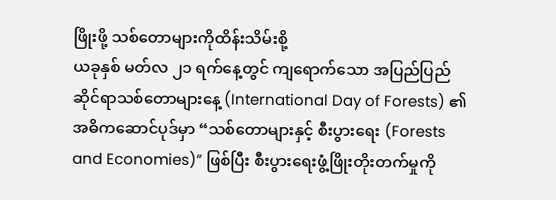ဖြိုးဖို့ သစ်တောများကိုထိန်းသိမ်းစို့
ယခုနှစ် မတ်လ ၂၁ ရက်နေ့တွင် ကျရောက်သော အပြည်ပြည်ဆိုင်ရာသစ်တောများနေ့ (International Day of Forests) ၏ အဓိကဆောင်ပုဒ်မှာ “သစ်တောများနှင့် စီးပွားရေး (Forests and Economies)” ဖြစ်ပြီး စီးပွားရေးဖွံ့ဖြိုးတိုးတက်မှုကို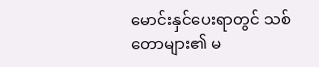မောင်းနှင်ပေးရာတွင် သစ်တောများ၏ မ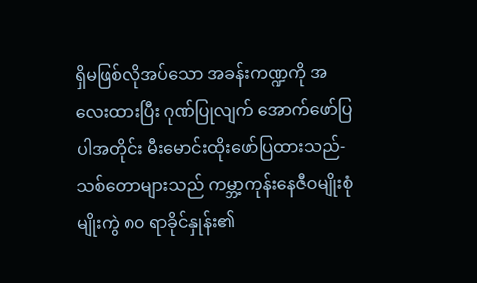ရှိမဖြစ်လိုအပ်သော အခန်းကဏ္ဍကို အလေးထားပြီး ဂုဏ်ပြုလျက် အောက်ဖော်ပြပါအတိုင်း မီးမောင်းထိုးဖော်ပြထားသည်-
သစ်တောများသည် ကမ္ဘာ့ကုန်းနေဇီဝမျိုးစုံမျိုးကွဲ ၈၀ ရာခိုင်နှုန်း၏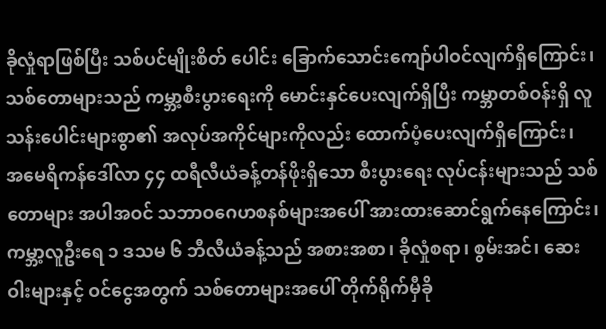ခိုလှုံရာဖြစ်ပြီး သစ်ပင်မျိုးစိတ် ပေါင်း ခြောက်သောင်းကျော်ပါဝင်လျက်ရှိကြောင်း၊
သစ်တောများသည် ကမ္ဘာ့စီးပွားရေးကို မောင်းနှင်ပေးလျက်ရှိပြီး ကမ္ဘာတစ်ဝန်းရှိ လူသန်းပေါင်းများစွာ၏ အလုပ်အကိုင်များကိုလည်း ထောက်ပံ့ပေးလျက်ရှိကြောင်း၊
အမေရိကန်ဒေါ်လာ ၄၄ ထရီလီယံခန့်တန်ဖိုးရှိသော စီးပွားရေး လုပ်ငန်းများသည် သစ်တောများ အပါအဝင် သဘာဝဂေဟစနစ်များအပေါ် အားထားဆောင်ရွက်နေကြောင်း၊
ကမ္ဘာ့လူဦးရေ ၁ ဒသမ ၆ ဘီလီယံခန့်သည် အစားအစာ၊ ခိုလှုံစရာ၊ စွမ်းအင်၊ ဆေးဝါးများနှင့် ဝင်ငွေအတွက် သစ်တောများအပေါ် တိုက်ရိုက်မှီခို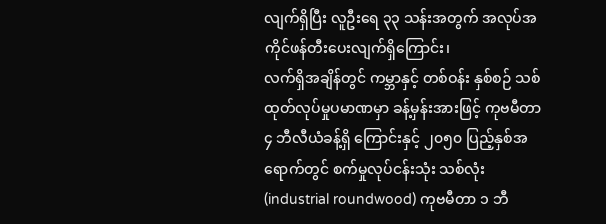လျက်ရှိပြီး လူဦးရေ ၃၃ သန်းအတွက် အလုပ်အကိုင်ဖန်တီးပေးလျက်ရှိကြောင်း၊
လက်ရှိအချိန်တွင် ကမ္ဘာနှင့် တစ်ဝန်း နှစ်စဉ် သစ်ထုတ်လုပ်မှုပမာဏမှာ ခန့်မှန်းအားဖြင့် ကုဗမီတာ ၄ ဘီလီယံခန့်ရှိ ကြောင်းနှင့် ၂၀၅၀ ပြည့်နှစ်အရောက်တွင် စက်မှုလုပ်ငန်းသုံး သစ်လုံး (industrial roundwood) ကုဗမီတာ ၁ ဘီ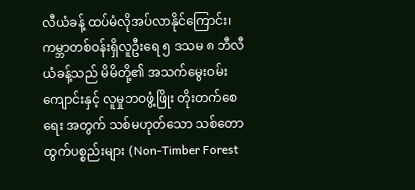လီယံခန့် ထပ်မံလိုအပ်လာနိုင်ကြောင်း၊
ကမ္ဘာတစ်ဝန်းရှိလူဦးရေ ၅ ဒသမ ၈ ဘီလီယံခန့်သည် မိမိတို့၏ အသက်မွေးဝမ်းကျောင်းနှင့် လူမှုဘဝဖွံ့ဖြိုး တိုးတက်စေရေး အတွက် သစ်မဟုတ်သော သစ်တောထွက်ပစ္စည်းများ (Non-Timber Forest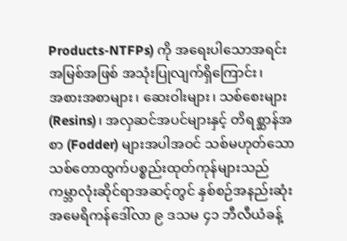Products-NTFPs) ကို အရေးပါသောအရင်းအမြစ်အဖြစ် အသုံးပြုလျက်ရှိကြောင်း၊
အစားအစာများ၊ ဆေးဝါးများ၊ သစ်စေးများ (Resins)၊ အလှဆင်အပင်များနှင့် တိရစ္ဆာန်အစာ (Fodder) များအပါအဝင် သစ်မဟုတ်သော သစ်တောထွက်ပစ္စည်းထုတ်ကုန်များသည် ကမ္ဘာလုံးဆိုင်ရာအဆင့်တွင် နှစ်စဉ်အနည်းဆုံး အမေရိကန်ဒေါ်လာ ၉ ဒသမ ၄၁ ဘီလီယံခန့်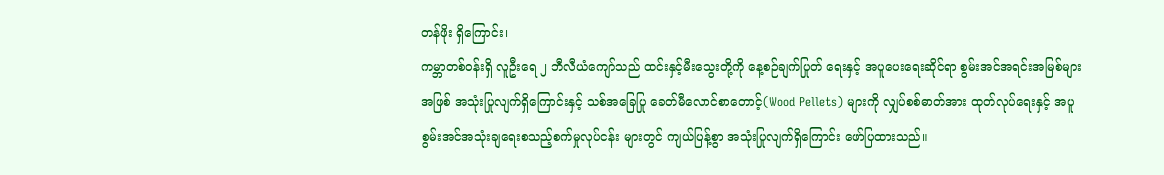တန်ဖိုး ရှိကြောင်း၊
ကမ္ဘာတစ်ဝန်းရှိ လူဦးရေ ၂ ဘီလီယံကျော်သည် ထင်းနှင့်မီးသွေးတို့ကို နေ့စဉ်ချက်ပြုတ် ရေးနှင့် အပူပေးရေးဆိုင်ရာ စွမ်းအင်အရင်းအမြစ်များအဖြစ် အသုံးပြုလျက်ရှိကြောင်းနှင့် သစ်အခြေပြု ခေတ်မီလောင်စာတောင့်(Wood Pellets) များကို လျှပ်စစ်ဓာတ်အား ထုတ်လုပ်ရေးနှင့် အပူစွမ်းအင်အသုံးချရေးစသည့်စက်မှုလုပ်ငန်း များတွင် ကျယ်ပြန့်စွာ အသုံးပြုလျက်ရှိကြောင်း ဖော်ပြထားသည်။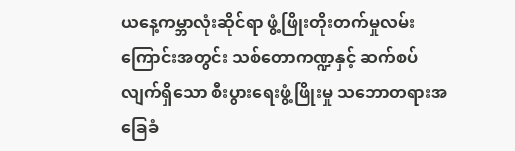ယနေ့ကမ္ဘာလုံးဆိုင်ရာ ဖွံ့ဖြိုးတိုးတက်မှုလမ်းကြောင်းအတွင်း သစ်တောကဏ္ဍနှင့် ဆက်စပ်လျက်ရှိသော စီးပွားရေးဖွံ့ဖြိုးမှု သဘောတရားအခြေခံ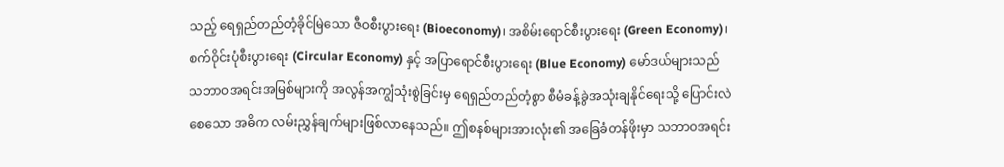သည့် ရေရှည်တည်တံ့ခိုင်မြဲသော ဇီဝစီးပွားရေး (Bioeconomy)၊ အစိမ်းရောင်စီးပွားရေး (Green Economy)၊ စက်ဝိုင်းပုံစီးပွားရေး (Circular Economy) နှင့် အပြာရောင်စီးပွားရေး (Blue Economy) မော်ဒယ်များသည် သဘာဝအရင်းအမြစ်များကို အလွန်အကျွံသုံးစွဲခြင်းမှ ရေရှည်တည်တံ့စွာ စီမံခန့်ခွဲအသုံးချနိုင်ရေးသို့ ပြောင်းလဲစေသော အဓိက လမ်းညွှန်ချက်များဖြစ်လာနေသည်။ ဤစနစ်များအားလုံး၏ အခြေခံတန်ဖိုးမှာ သဘာဝအရင်း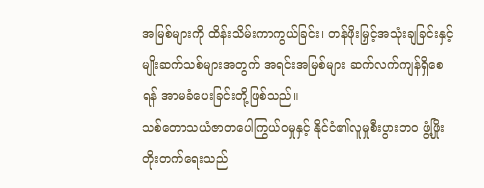အမြစ်များကို ထိန်းသိမ်းကာကွယ်ခြင်း၊ တန်ဖိုးမြှင့်အသုံးချခြင်းနှင့် မျိုးဆက်သစ်များအတွက် အရင်းအမြစ်များ ဆက်လက်ကျန်ရှိစေရန် အာမခံပေးခြင်းတို့ဖြစ်သည်။
သစ်တောသယံဇာတပေါကြွယ်ဝမှုနှင့် နိုင်ငံ၏လူမှုစီးပွားဘဝ ဖွံ့ဖြိုးတိုးတက်ရေးသည်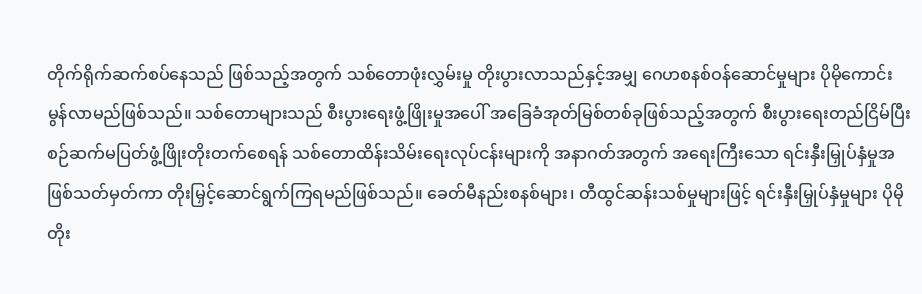တိုက်ရိုက်ဆက်စပ်နေသည် ဖြစ်သည့်အတွက် သစ်တောဖုံးလွှမ်းမှု တိုးပွားလာသည်နှင့်အမျှ ဂေဟစနစ်ဝန်ဆောင်မှုများ ပိုမိုကောင်းမွန်လာမည်ဖြစ်သည်။ သစ်တောများသည် စီးပွားရေးဖွံ့ဖြိုးမှုအပေါ် အခြေခံအုတ်မြစ်တစ်ခုဖြစ်သည့်အတွက် စီးပွားရေးတည်ငြိမ်ပြီး စဉ်ဆက်မပြတ်ဖွံ့ဖြိုးတိုးတက်စေရန် သစ်တောထိန်းသိမ်းရေးလုပ်ငန်းများကို အနာဂတ်အတွက် အရေးကြီးသော ရင်းနှီးမြှုပ်နှံမှုအဖြစ်သတ်မှတ်ကာ တိုးမြှင့်ဆောင်ရွက်ကြရမည်ဖြစ်သည်။ ခေတ်မီနည်းစနစ်များ၊ တီထွင်ဆန်းသစ်မှုများဖြင့် ရင်းနှီးမြှုပ်နှံမှုများ ပိုမိုတိုး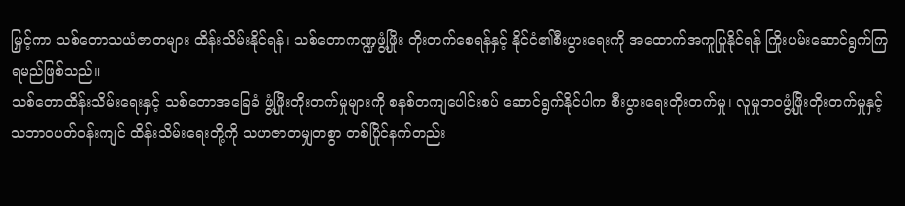မြှင့်ကာ သစ်တောသယံဇာတများ ထိန်းသိမ်းနိုင်ရန်၊ သစ်တောကဏ္ဍဖွံ့ဖြိုး တိုးတက်စေရန်နှင့် နိုင်ငံ၏စီးပွားရေးကို အထောက်အကူပြုနိုင်ရန် ကြိုးပမ်းဆောင်ရွက်ကြရမည်ဖြစ်သည်။
သစ်တောထိန်းသိမ်းရေးနှင့် သစ်တောအခြေခံ ဖွံ့ဖြိုးတိုးတက်မှုများကို စနစ်တကျပေါင်းစပ် ဆောင်ရွက်နိုင်ပါက စီးပွားရေးတိုးတက်မှု၊ လူမှုဘဝဖွံ့ဖြိုးတိုးတက်မှုနှင့် သဘာဝပတ်ဝန်းကျင် ထိန်းသိမ်းရေးတို့ကို သဟဇာတမျှတစွာ တစ်ပြိုင်နက်တည်း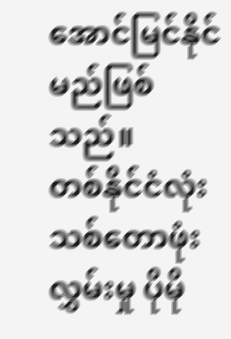အောင်မြင်နိုင်မည်ဖြစ်သည်။
တစ်နိုင်ငံလုံး သစ်တောဖုံးလွှမ်းမှု ပိုမို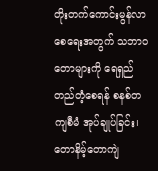တိုးတက်ကောင်းမွန်လာစေရေးအတွက် သဘာဝတောများကို ရေရှည်တည်တံ့စေရန် စနစ်တကျစီမံ အုပ်ချုပ်ခြင်း၊ တောနိမ့်တောကျဲ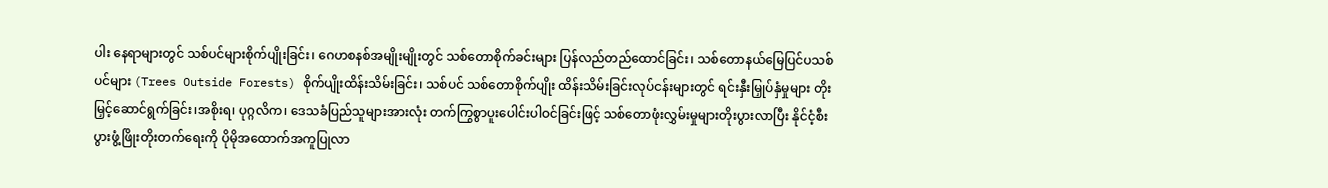ပါး နေရာများတွင် သစ်ပင်များစိုက်ပျိုးခြင်း၊ ဂေဟစနစ်အမျိုးမျိုးတွင် သစ်တောစိုက်ခင်းများ ပြန်လည်တည်ထောင်ခြင်း၊ သစ်တောနယ်မြေပြင်ပသစ်ပင်များ (Trees Outside Forests) စိုက်ပျိုးထိန်းသိမ်းခြင်း၊ သစ်ပင် သစ်တောစိုက်ပျိုး ထိန်းသိမ်းခြင်းလုပ်ငန်းများတွင် ရင်းနှီးမြှုပ်နှံမှုများ တိုးမြှင့်ဆောင်ရွက်ခြင်း၊အစိုးရ၊ ပုဂ္ဂလိက၊ ဒေသခံပြည်သူများအားလုံး တက်ကြွစွာပူးပေါင်းပါဝင်ခြင်းဖြင့် သစ်တောဖုံးလွှမ်းမှုများတိုးပွားလာပြီး နိုင်ငံ့စီးပွားဖွံ့ဖြိုးတိုးတက်ရေးကို ပိုမိုအထောက်အကူပြုလာ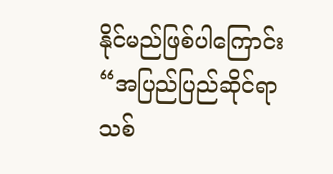နိုင်မည်ဖြစ်ပါကြောင်း “အပြည်ပြည်ဆိုင်ရာ သစ်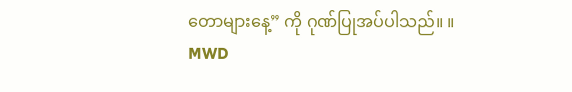တောများနေ့” ကို ဂုဏ်ပြုအပ်ပါသည်။ ။
MWD